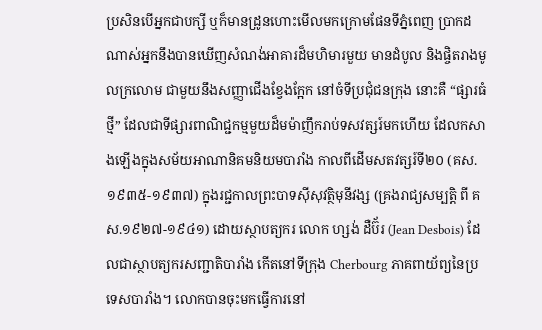ប្រសិនបើអ្នកជាបក្សី ឬក៏មានដ្រូនហោះមើលមកក្រោមផែនទីភ្នំពេញ ប្រាកដណាស់អ្នកនឹងបានឃើញសំណង់អាគារដ៏មហិមារមួយ មានដំបូល និងផ្ចិតរាងមូលក្រលោម ជាមួយនឹងសញ្ញាជើងខ្វែងក្អែក នៅចំទីប្រជុំជនក្រុង នោះគឺ “ផ្សារធំថ្មី” ដែលជាទីផ្សារពាណិជ្ជកម្មមួយដ៏មម៉ាញឹករាប់ទសវត្សរ៍មកហើយ ដែលកសាងឡើងក្នុងសម័យអាណានិគមនិយមបារាំង កាលពីដើមសតវត្សរ៍ទី២០ (គស.១៩៣៥-១៩៣៧) ក្នុងរជ្ជកាលព្រះបាទស៊ីសុវត្ថិមុនីវង្ស (គ្រងរាជ្យសម្បត្តិ ពី គស.១៩២៧-១៩៤១) ដោយស្ថាបត្យករ លោក ហ្សង់ ដឺប៊័រ (Jean Desbois) ដែលជាស្ថាបត្យករសញ្ជាតិបារាំង កើតនៅទីក្រុង Cherbourg ភាគពាយ័ព្យនៃប្រទេសបារាំង។ លោកបានចុះមកធ្វើការនៅ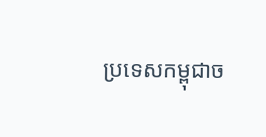ប្រទេសកម្ពុជាច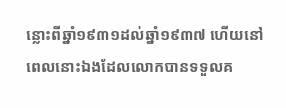ន្លោះពីឆ្នាំ១៩៣១ដល់ឆ្នាំ១៩៣៧ ហើយនៅពេលនោះឯងដែលលោកបានទទួលគ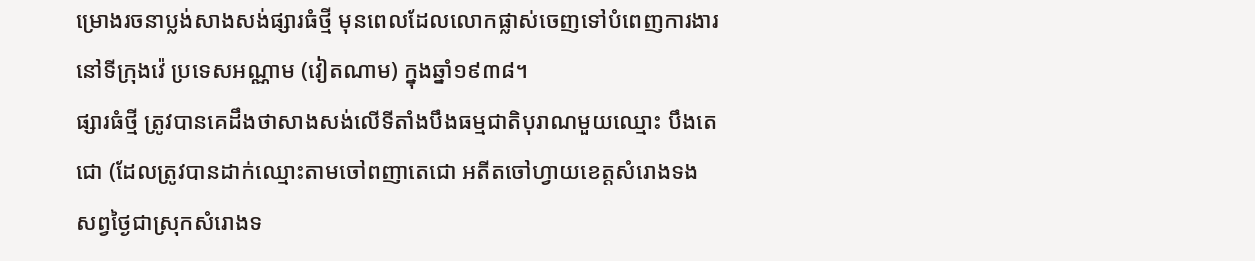ម្រោងរចនាប្លង់សាងសង់ផ្សារធំថ្មី មុនពេលដែលលោកផ្លាស់ចេញទៅបំពេញការងារនៅទីក្រុងវ៉េ ប្រទេសអណ្ណាម (វៀតណាម) ក្នុងឆ្នាំ១៩៣៨។
ផ្សារធំថ្មី ត្រូវបានគេដឹងថាសាងសង់លើទីតាំងបឹងធម្មជាតិបុរាណមួយឈ្មោះ បឹងតេជោ (ដែលត្រូវបានដាក់ឈ្មោះតាមចៅពញាតេជោ អតីតចៅហ្វាយខេត្តសំរោងទង សព្វថ្ងៃជាស្រុកសំរោងទ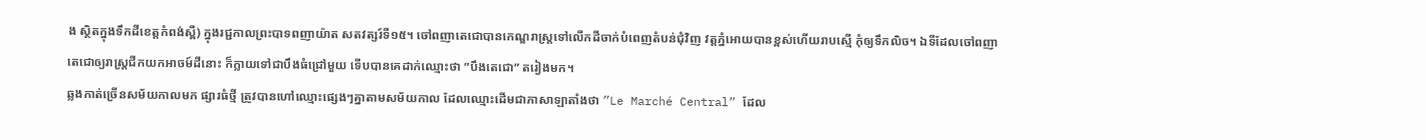ង ស្ថិតក្នុងទឹកដីខេត្តកំពង់ស្ពឺ) ក្នុងរជ្ជកាលព្រះបាទពញាយ៉ាត សតវត្សរ៍ទី១៥។ ចៅពញាតេជោបានកេណ្ឌរាស្ត្រទៅលើកដីចាក់បំពេញតំបន់ជុំវិញ វត្តភ្នំអោយបានខ្ពស់ហើយរាបស្មើ កុំឲ្យទឹកលិច។ ឯទីដែលចៅពញាតេជោឲ្យរាស្ត្រជីកយកអាចម៍ដីនោះ ក៏ក្លាយទៅជាបឹងធំជ្រៅមួយ ទើបបានគេដាក់ឈ្មោះថា ”បឹងតេជោ” តរៀងមក។
ឆ្លងកាត់ច្រើនសម័យកាលមក ផ្សារធំថ្មី ត្រូវបានហៅឈ្មោះផ្សេងៗគ្នាតាមសម័យកាល ដែលឈ្មោះដើមជាភាសាឡាតាំងថា ”Le Marché Central” ដែល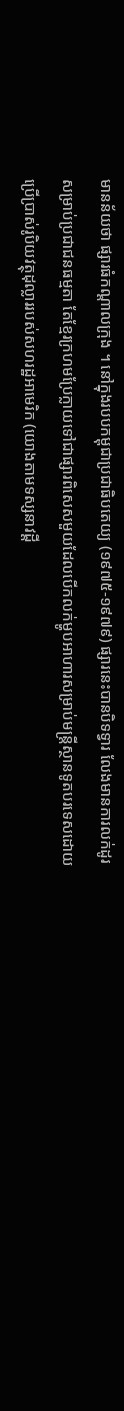មានន័យថា ផ្សារធំកណ្តាលក្រុង ។ នៅក្នុងរបបកម្ពុជាប្រជាធិបតេយ្យ (១៩៧៥-១៩៧៩) ផ្សារនេះបានបិទទ្វារ លែងមានការលក់ដូរសម្រាប់ប្រជាជនធម្មតា តែខ្មែរក្រហមប្រែក្លាយទៅជាផ្សារពិសេសមួយដែលបើកលក់ម្ហូបអាហារសម្រាប់មន្ត្រីស្ថានទូតបរទេសដោយប្រើប្រាស់រូបិយវត្ថុដុល្លាររបស់សហរដ្ឋអាមេរិក (យោងតាមទស្សនាវដ្តី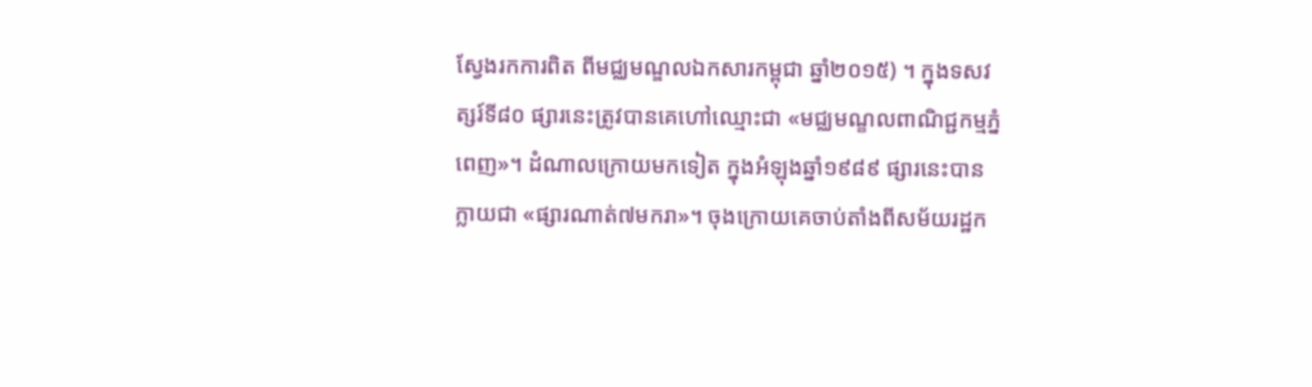ស្វែងរកការពិត ពីមជ្ឈមណ្ឌលឯកសារកម្ពុជា ឆ្នាំ២០១៥) ។ ក្នុងទសវត្សរ៍ទី៨០ ផ្សារនេះត្រូវបានគេហៅឈ្មោះជា «មជ្ឈមណ្ខលពាណិជ្ជកម្មភ្នំពេញ»។ ដំណាលក្រោយមកទៀត ក្នុងអំឡុងឆ្នាំ១៩៨៩ ផ្សារនេះបានក្លាយជា «ផ្សារណាត់៧មករា»។ ចុងក្រោយគេចាប់តាំងពីសម័យរដ្ឋក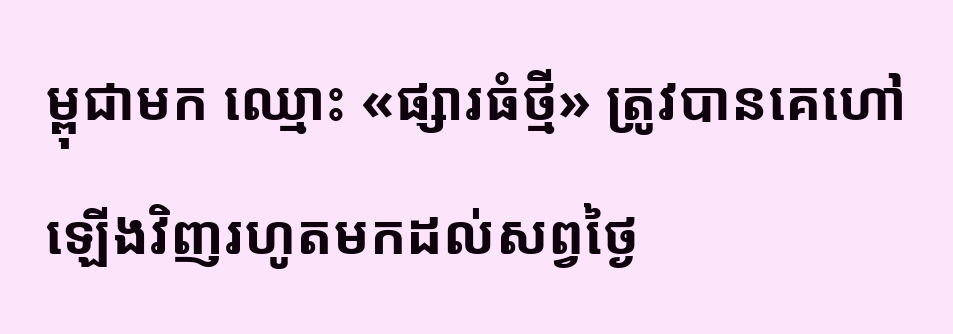ម្ពុជាមក ឈ្មោះ «ផ្សារធំថ្មី» ត្រូវបានគេហៅឡើងវិញរហូតមកដល់សព្វថ្ងៃ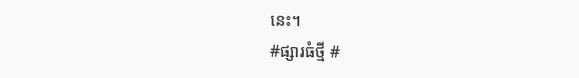នេះ។
#ផ្សារធំថ្មី #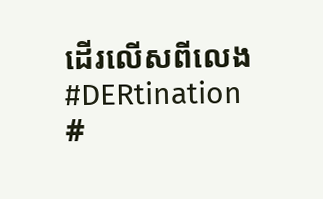ដើរលើសពីលេង #DERtination #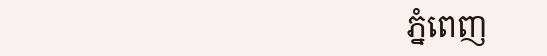ភ្នំពេញ